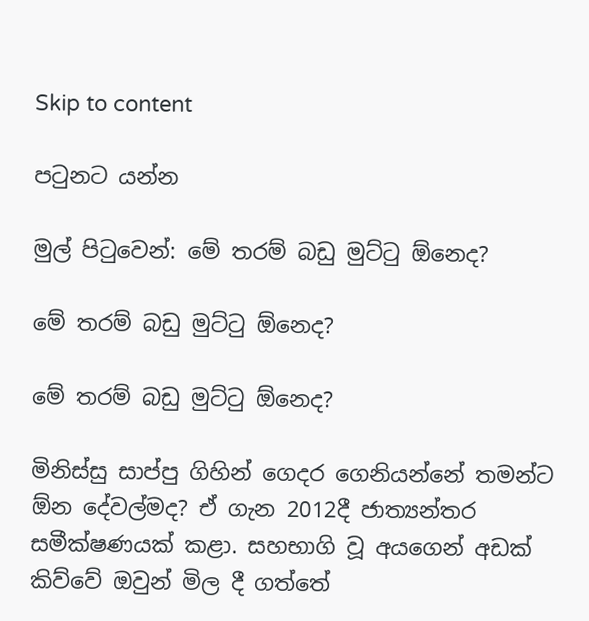Skip to content

පටුනට යන්න

මුල් පිටුවෙන්: මේ තරම් බඩු මුට්ටු ඕනෙද?

මේ තරම් බඩු මුට්ටු ඕනෙද?

මේ තරම් බඩු මුට්ටු ඕනෙද?

මිනිස්සු සාප්පු ගිහින් ගෙදර ගෙනියන්නේ තමන්ට ඕන දේවල්මද? ඒ ගැන 2012දී ජාත්‍යන්තර සමීක්ෂණයක් කළා. සහභාගි වූ අයගෙන් අඩක් කිව්වේ ඔවුන් මිල දී ගත්තේ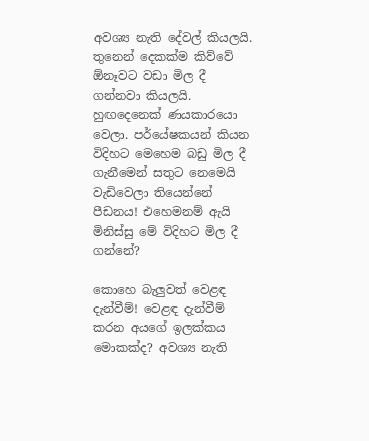අවශ්‍ය නැති දේවල් කියලයි. තුනෙන් දෙකක්ම කිව්වේ ඕනෑවට වඩා මිල දී ගන්නවා කියලයි. හුඟදෙනෙක් ණයකාරයො වෙලා. පර්යේෂකයන් කියන විදිහට මෙහෙම බඩු මිල දී ගැනීමෙන් සතුට නෙමෙයි වැඩිවෙලා තියෙන්නේ පීඩනය! එහෙමනම් ඇයි මිනිස්සු මේ විදිහට මිල දී ගන්නේ?

කොහෙ බැලුවත් වෙළඳ දැන්වීම්! වෙළඳ දැන්වීම් කරන අයගේ ඉලක්කය මොකක්ද? අවශ්‍ය නැති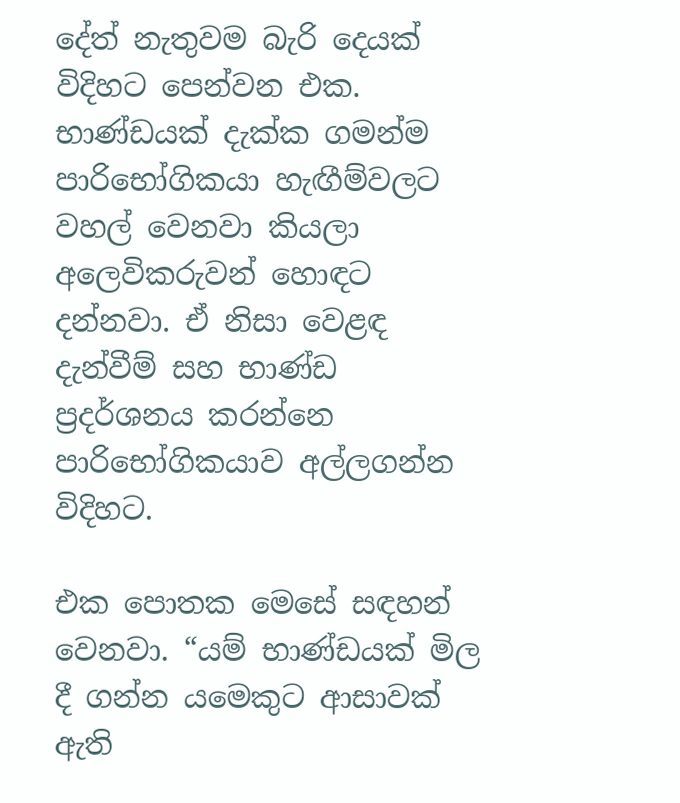දේත් නැතුවම බැරි දෙයක් විදිහට පෙන්වන එක. භාණ්ඩයක් දැක්ක ගමන්ම පාරිභෝගිකයා හැඟීම්වලට වහල් වෙනවා කියලා අලෙවිකරුවන් හොඳට දන්නවා. ඒ නිසා වෙළඳ දැන්වීම් සහ භාණ්ඩ ප්‍රදර්ශනය කරන්නෙ පාරිභෝගිකයාව අල්ලගන්න විදිහට.

එක පොතක මෙසේ සඳහන් වෙනවා. “යම් භාණ්ඩයක් මිල දී ගන්න යමෙකුට ආසාවක් ඇති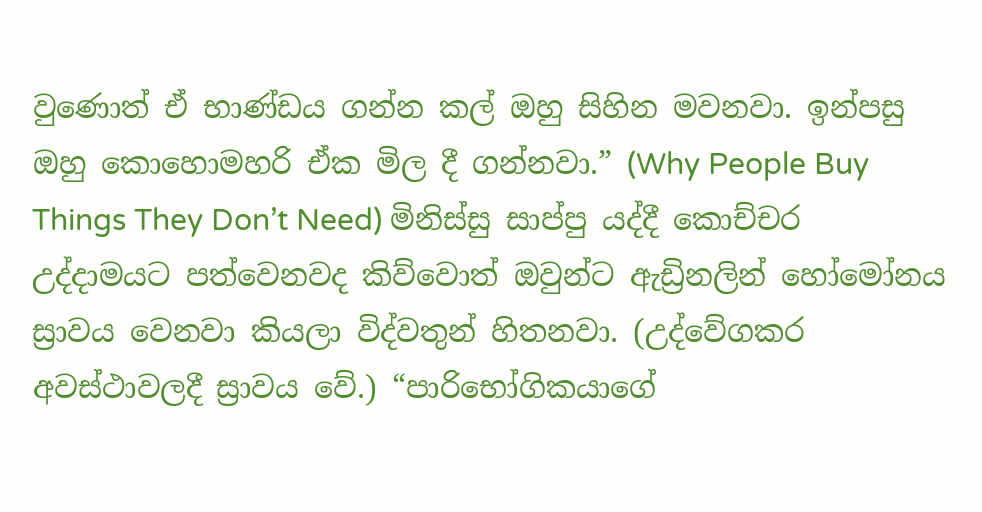වුණොත් ඒ භාණ්ඩය ගන්න කල් ඔහු සිහින මවනවා. ඉන්පසු ඔහු කොහොමහරි ඒක මිල දී ගන්නවා.” (Why People Buy Things They Don’t Need) මිනිස්සු සාප්පු යද්දී කොච්චර උද්දාමයට පත්වෙනවද කිව්වොත් ඔවුන්ට ඇඩ්‍රිනලින් හෝමෝනය ස්‍රාවය වෙනවා කියලා විද්වතුන් හිතනවා. (උද්වේගකර අවස්ථාවලදී ස්‍රාවය වේ.) “පාරිභෝගිකයාගේ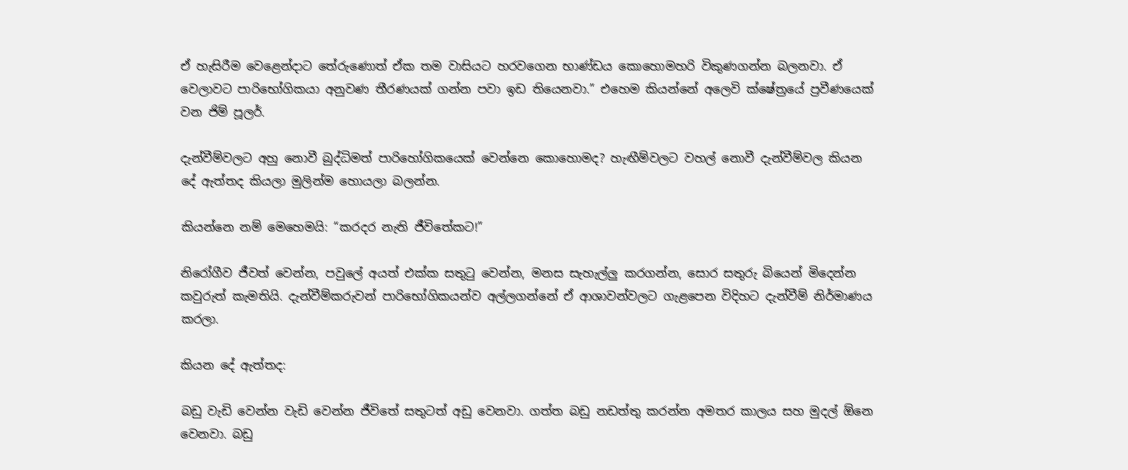ඒ හැසිරීම වෙළෙන්දාට තේරුණොත් ඒක තම වාසියට හරවගෙන භාණ්ඩය කොහොමහරි විකුණගන්න බලනවා. ඒ වෙලාවට පාරිභෝගිකයා අනුවණ තීරණයක් ගන්න පවා ඉඩ තියෙනවා.” එහෙම කියන්නේ අලෙවි ක්ෂේත්‍රයේ ප්‍රවීණයෙක් වන ජිම් පූලර්.

දැන්වීම්වලට අහු නොවී බුද්ධිමත් පාරිහෝගිකයෙක් වෙන්නෙ කොහොමද? හැඟීම්වලට වහල් නොවී දැන්වීම්වල කියන දේ ඇත්තද කියලා මුලින්ම හොයලා බලන්න.

කියන්නෙ නම් මෙහෙමයි: “කරදර නැති ජීවිතේකට!”

නිරෝගීව ජීවත් වෙන්න, පවුලේ අයත් එක්ක සතුටු වෙන්න, මනස සැහැල්ලු කරගන්න, සොර සතුරු බියෙන් මිදෙන්න කවුරුත් කැමතියි. දැන්වීම්කරුවන් පාරිභෝගිකයන්ව අල්ලගන්නේ ඒ ආශාවන්වලට ගැළපෙන විදිහට දැන්වීම් නිර්මාණය කරලා.

කියන දේ ඇත්තද:

බඩු වැඩි වෙන්න වැඩි වෙන්න ජීවිතේ සතුටත් අඩු වෙනවා. ගත්ත බඩු නඩත්තු කරන්න අමතර කාලය සහ මුදල් ඕනෙ වෙනවා. බඩු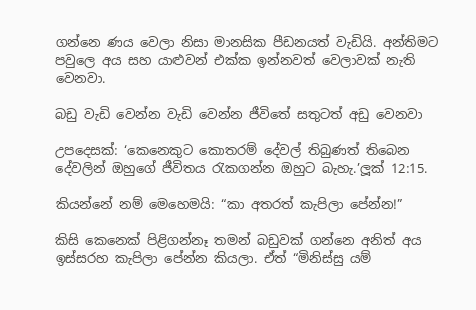ගන්නෙ ණය වෙලා නිසා මානසික පීඩනයත් වැඩියි. අන්තිමට පවුලෙ අය සහ යාළුවන් එක්ක ඉන්නවත් වෙලාවක් නැති වෙනවා.

බඩු වැඩි වෙන්න වැඩි වෙන්න ජීවිතේ සතුටත් අඩු වෙනවා

උපදෙසක්: ‘කෙනෙකුට කොතරම් දේවල් තිබුණත් තිබෙන දේවලින් ඔහුගේ ජීවිතය රැකගන්න ඔහුට බැහැ.’ලූක් 12:15.

කියන්නේ නම් මෙහෙමයි: “කා අතරත් කැපිලා පේන්න!”

කිසි කෙනෙක් පිළිගන්නෑ තමන් බඩුවක් ගන්නෙ අනිත් අය ඉස්සරහ කැපිලා පේන්න කියලා. ඒත් “මිනිස්සු යම්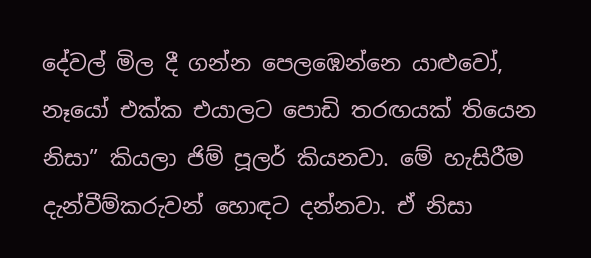දේවල් මිල දී ගන්න පෙලඹෙන්නෙ යාළුවෝ, නෑයෝ එක්ක එයාලට පොඩි තරඟයක් තියෙන නිසා” කියලා ජිම් පූලර් කියනවා. මේ හැසිරීම දැන්වීම්කරුවන් හොඳට දන්නවා. ඒ නිසා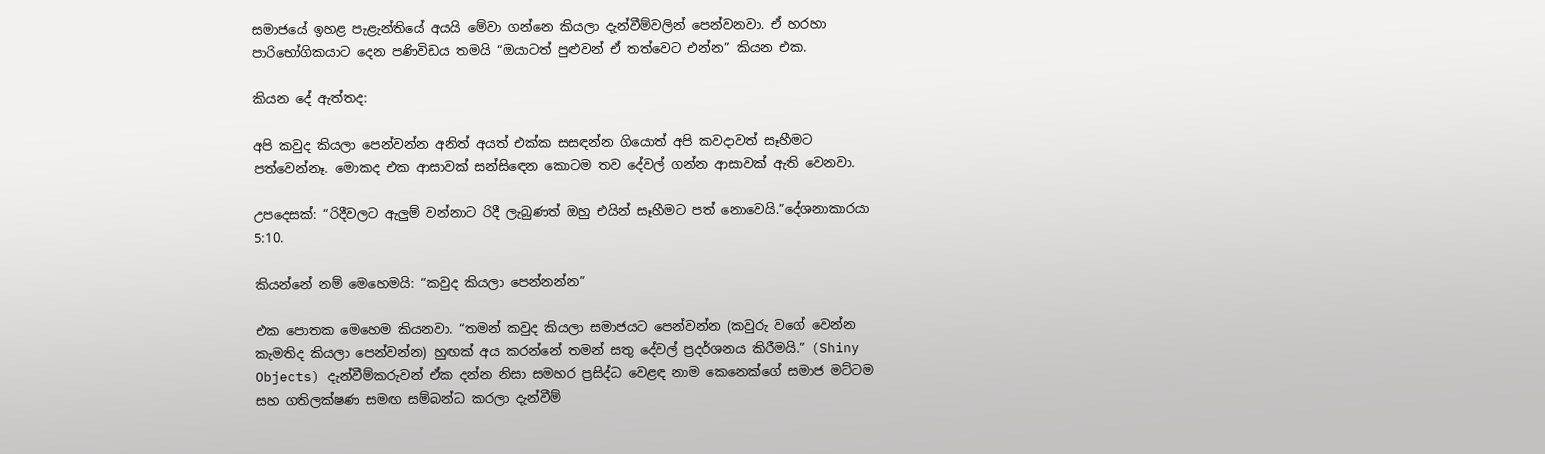සමාජයේ ඉහළ පැළැන්තියේ අයයි මේවා ගන්නෙ කියලා දැන්වීම්වලින් පෙන්වනවා. ඒ හරහා පාරිභෝගිකයාට දෙන පණිවිඩය තමයි “ඔයාටත් පුළුවන් ඒ තත්වෙට එන්න” කියන එක.

කියන දේ ඇත්තද:

අපි කවුද කියලා පෙන්වන්න අනිත් අයත් එක්ක සසඳන්න ගියොත් අපි කවදාවත් සෑහීමට පත්වෙන්නෑ. මොකද එක ආසාවක් සන්සිඳෙන කොටම තව දේවල් ගන්න ආසාවක් ඇති වෙනවා.

උපදෙසක්: “රිදීවලට ඇලුම් වන්නාට රිදී ලැබුණත් ඔහු එයින් සෑහීමට පත් නොවෙයි.”දේශනාකාරයා 5:10.

කියන්නේ නම් මෙහෙමයි: “කවුද කියලා පෙන්නන්න”

එක පොතක මෙහෙම කියනවා. “තමන් කවුද කියලා සමාජයට පෙන්වන්න (කවුරු වගේ වෙන්න කැමතිද කියලා පෙන්වන්න) හුඟක් අය කරන්නේ තමන් සතු දේවල් ප්‍රදර්ශනය කිරීමයි.” (Shiny Objects) දැන්වීම්කරුවන් ඒක දන්න නිසා සමහර ප්‍රසිද්ධ වෙළඳ නාම කෙනෙක්ගේ සමාජ මට්ටම සහ ගතිලක්ෂණ සමඟ සම්බන්ධ කරලා දැන්වීම්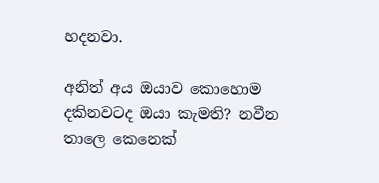හදනවා.

අනිත් අය ඔයාව කොහොම දකිනවටද ඔයා කැමති? නවීන තාලෙ කෙනෙක්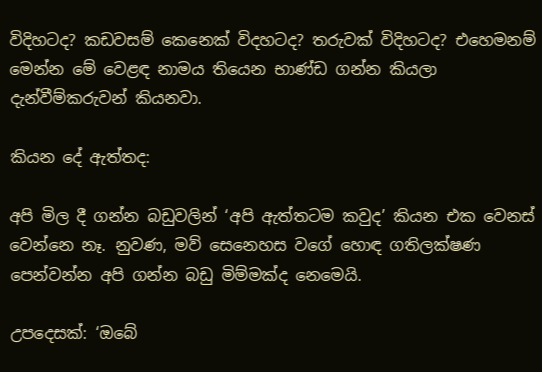විදිහටද? කඩවසම් කෙනෙක් විදහටද? තරුවක් විදිහටද? එහෙමනම් මෙන්න මේ වෙළඳ නාමය තියෙන භාණ්ඩ ගන්න කියලා දැන්වීම්කරුවන් කියනවා.

කියන දේ ඇත්තද:

අපි මිල දී ගන්න බඩුවලින් ‘අපි ඇත්තටම කවුද’ කියන එක වෙනස් වෙන්නෙ නෑ. නුවණ, මව් සෙනෙහස වගේ හොඳ ගතිලක්ෂණ පෙන්වන්න අපි ගන්න බඩු මිම්මක්ද නෙමෙයි.

උපදෙසක්: ‘ඔබේ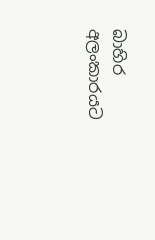බාහිර අලංකාරයට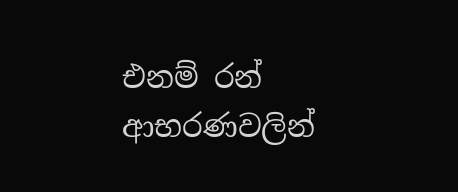එනම් රන් ආභරණවලින්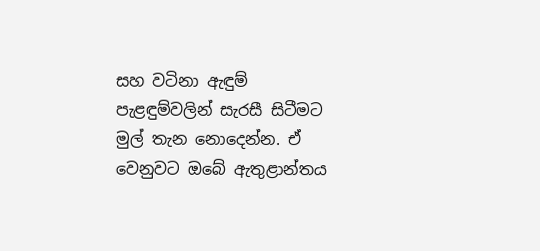සහ වටිනා ඇඳුම් පැළඳුම්වලින් සැරසී සිටීමට මුල් තැන නොදෙන්න. ඒ වෙනුවට ඔබේ ඇතුළාන්තය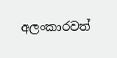අලංකාරවත්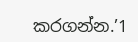කරගන්න.’1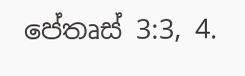පේතෘස් 3:3, 4.